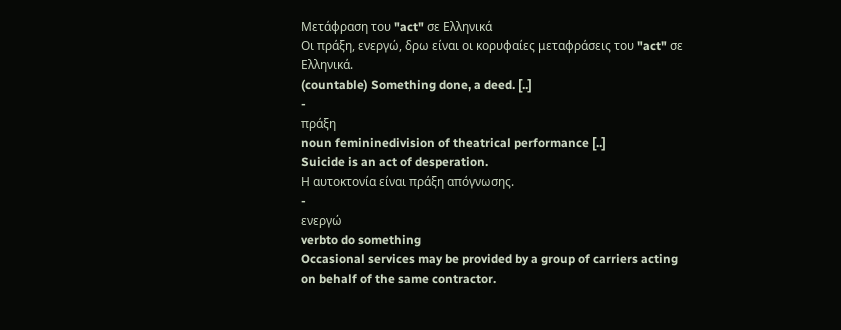Μετάφραση του "act" σε Ελληνικά
Οι πράξη, ενεργώ, δρω είναι οι κορυφαίες μεταφράσεις του "act" σε Ελληνικά.
(countable) Something done, a deed. [..]
-
πράξη
noun femininedivision of theatrical performance [..]
Suicide is an act of desperation.
Η αυτοκτονία είναι πράξη απόγνωσης.
-
ενεργώ
verbto do something
Occasional services may be provided by a group of carriers acting on behalf of the same contractor.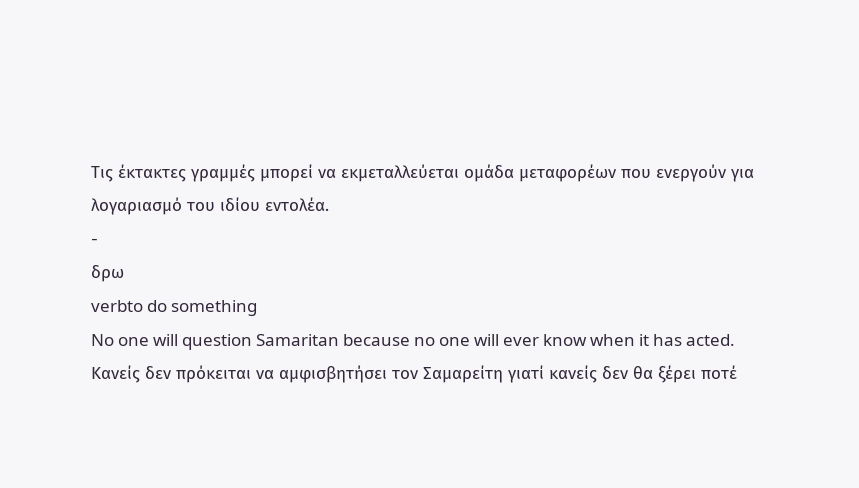Τις έκτακτες γραμμές μπορεί να εκμεταλλεύεται ομάδα μεταφορέων που ενεργούν για λογαριασμό του ιδίου εντολέα.
-
δρω
verbto do something
No one will question Samaritan because no one will ever know when it has acted.
Κανείς δεν πρόκειται να αμφισβητήσει τον Σαμαρείτη γιατί κανείς δεν θα ξέρει ποτέ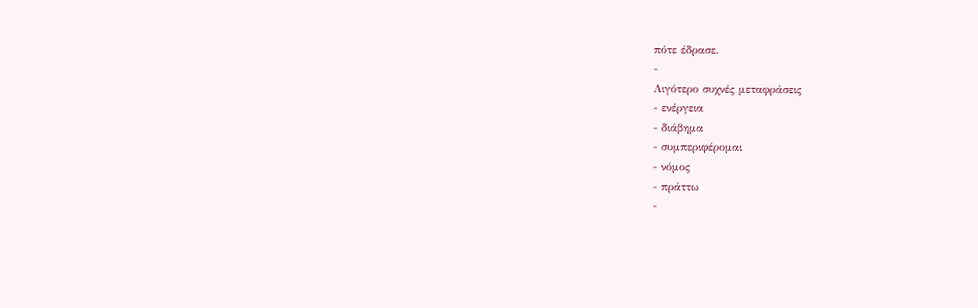πότε έδρασε.
-
Λιγότερο συχνές μεταφράσεις
- ενέργεια
- διάβημα
- συμπεριφέρομαι
- νόμος
- πράττω
-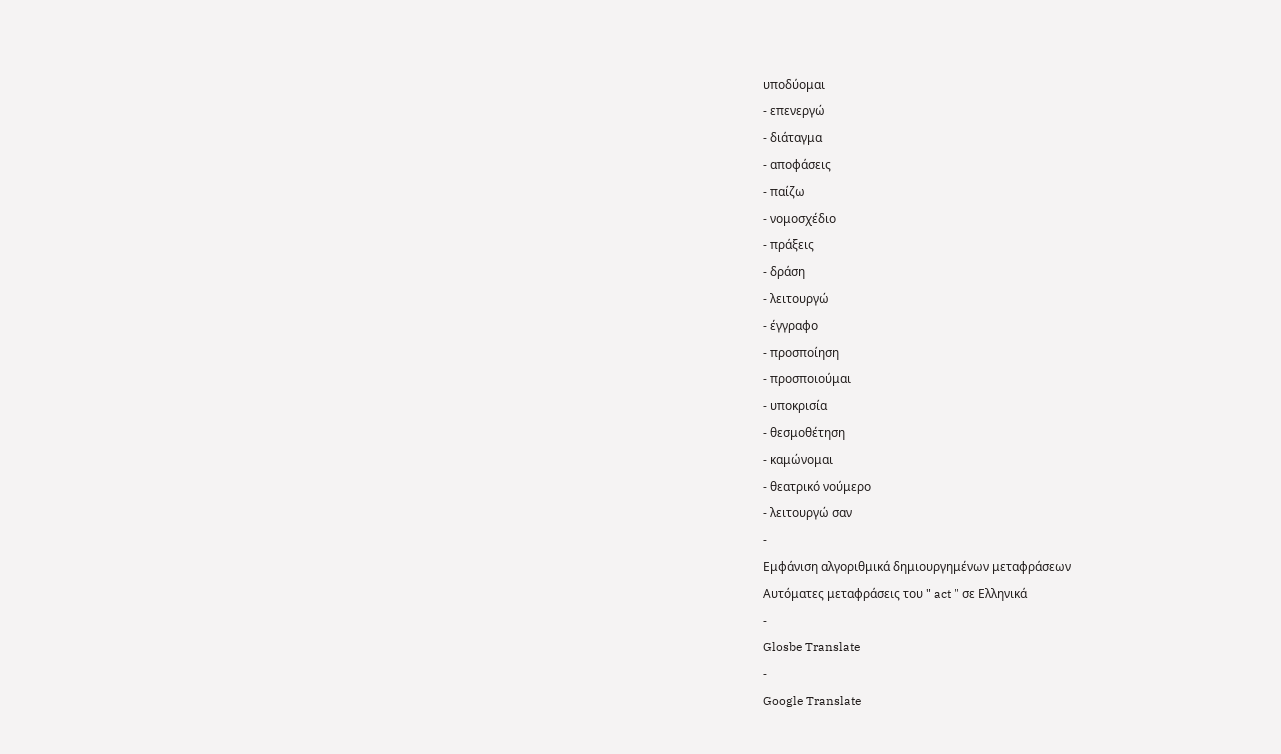υποδύομαι
- επενεργώ
- διάταγμα
- αποφάσεις
- παίζω
- νομοσχέδιο
- πράξεις
- δράση
- λειτουργώ
- έγγραφο
- προσποίηση
- προσποιούμαι
- υποκρισία
- θεσμοθέτηση
- καμώνομαι
- θεατρικό νούμερο
- λειτουργώ σαν
-
Εμφάνιση αλγοριθμικά δημιουργημένων μεταφράσεων
Αυτόματες μεταφράσεις του " act " σε Ελληνικά
-
Glosbe Translate
-
Google Translate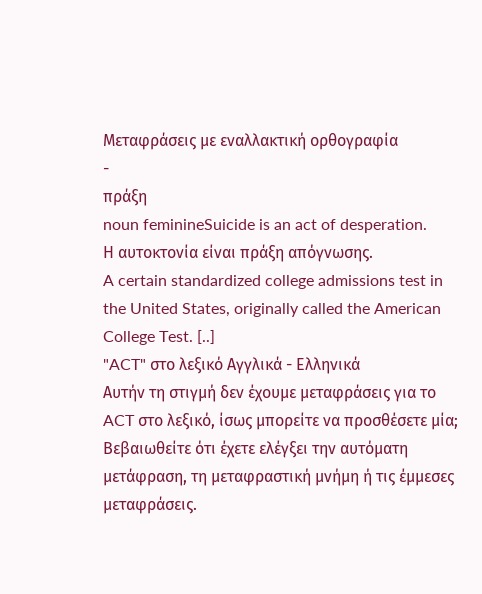Μεταφράσεις με εναλλακτική ορθογραφία
-
πράξη
noun feminineSuicide is an act of desperation.
Η αυτοκτονία είναι πράξη απόγνωσης.
A certain standardized college admissions test in the United States, originally called the American College Test. [..]
"ACT" στο λεξικό Αγγλικά - Ελληνικά
Αυτήν τη στιγμή δεν έχουμε μεταφράσεις για το ACT στο λεξικό, ίσως μπορείτε να προσθέσετε μία; Βεβαιωθείτε ότι έχετε ελέγξει την αυτόματη μετάφραση, τη μεταφραστική μνήμη ή τις έμμεσες μεταφράσεις.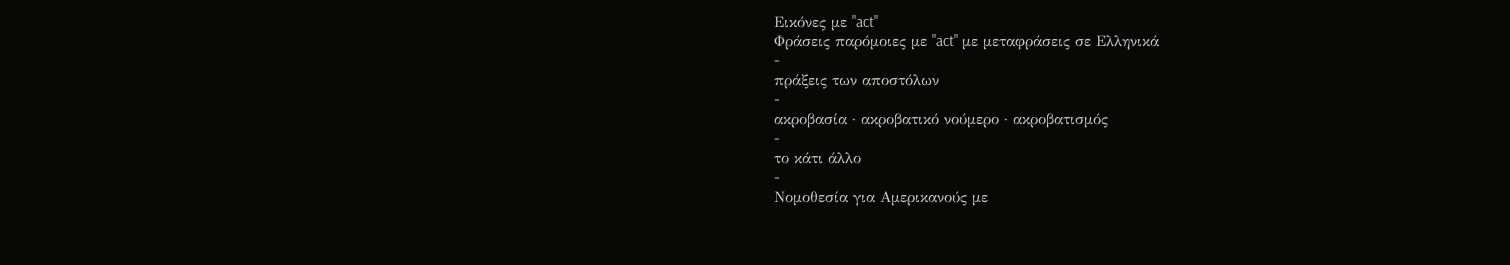Εικόνες με "act"
Φράσεις παρόμοιες με "act" με μεταφράσεις σε Ελληνικά
-
πράξεις των αποστόλων
-
ακροβασία · ακροβατικό νούμερο · ακροβατισμός
-
το κάτι άλλο
-
Νομοθεσία για Αμερικανούς με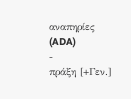αναπηρίες (ADA)
-
πράξη [+Γεν.]